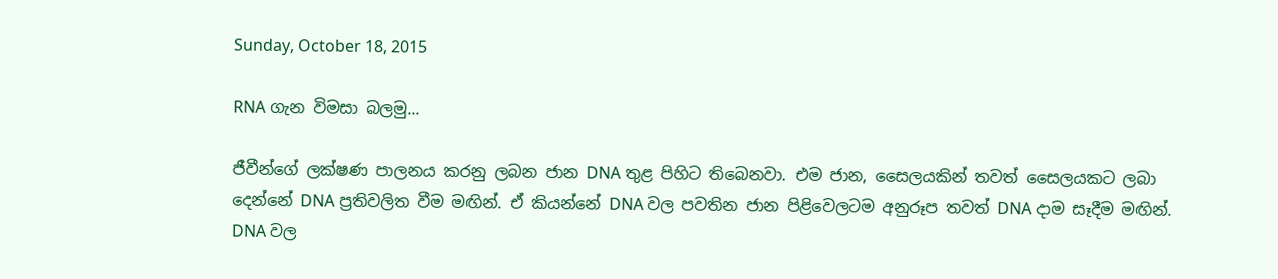Sunday, October 18, 2015

RNA ගැන විමසා බලමු...

ජීවීන්ගේ ලක්ෂණ පාලනය කරනු ලබන ජාන DNA තුළ පිහිට තිබෙනවා. එම ජාන, සෛලයකින් තවත් සෛලයකට ලබා දෙන්නේ DNA ප්‍රතිවලිත වීම මඟින්. ඒ කියන්නේ DNA වල පවතින ජාන පිළිවෙලටම අනුරූප තවත් DNA දාම සෑදීම මඟින්. DNA වල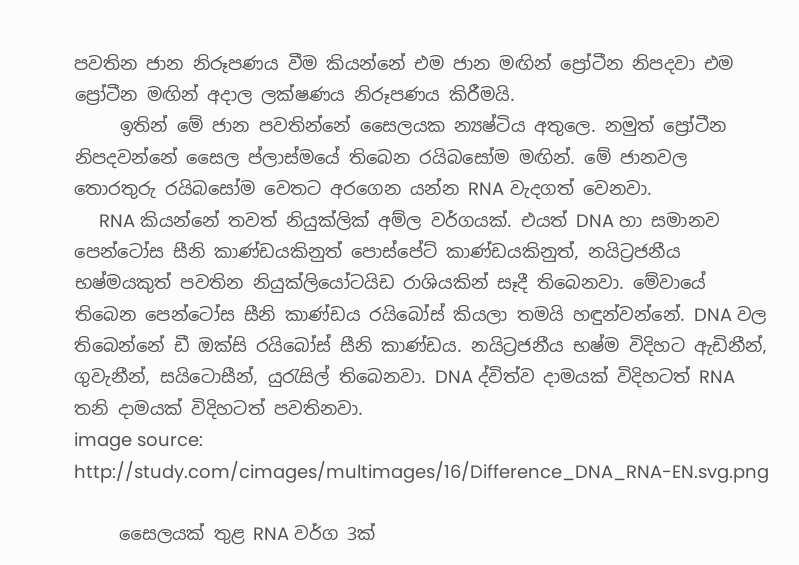පවතින ජාන නිරූපණය වීම කියන්නේ එම ජාන මඟින් ප්‍රෝටීන නිපදවා එම ප්‍රෝටීන මඟින් අදාල ලක්ෂණය නිරූපණය කිරීමයි.
     ඉතින් මේ ජාන පවතින්නේ සෛලයක න්‍යෂ්ටිය අතුලෙ. නමුත් ප්‍රෝටීන නිපදවන්නේ සෛල ප්ලාස්මයේ තිබෙන රයිබසෝම මඟින්. මේ ජානවල තොරතුරු රයිබසෝම වෙතට අරගෙන යන්න RNA වැදගත් වෙනවා.
     RNA කියන්නේ තවත් නියුක්‍ලික් අම්ල වර්ගයක්. එයත් DNA හා සමානව පෙන්ටෝස සීනි කාණ්ඩයකිනුත් පොස්පේට් කාණ්ඩයකිනුත්, නයිට්‍රජනීය භෂ්මයකුත් පවතින නියුක්ලියෝටයිඩ රාශියකින් සෑදී තිබෙනවා. මේවායේ තිබෙන පෙන්ටෝස සීනි කාණ්ඩය රයිබෝස් කියලා තමයි හඳුන්වන්නේ. DNA වල තිබෙන්නේ ඩී ඔක්සි රයිබෝස් සීනි කාණ්ඩය. නයිට්‍රජනීය භෂ්ම විදිහට ඇඩිනීන්, ගුවැනීන්, සයිටොසීන්, යුරැසිල් තිබෙනවා. DNA ද්විත්ව දාමයක් විදිහටත් RNA තනි දාමයක් විදිහටත් පවතිනවා.
image source: http://study.com/cimages/multimages/16/Difference_DNA_RNA-EN.svg.png

     සෛලයක් තුළ RNA වර්ග 3ක්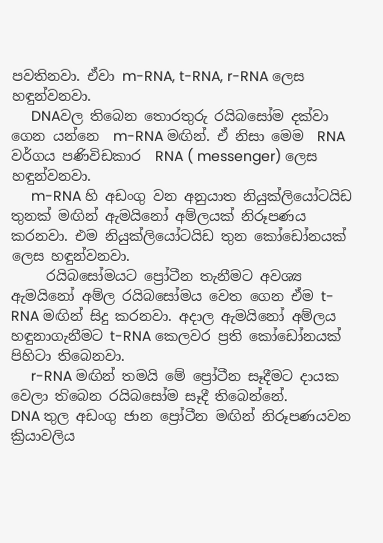පවතිනවා. ඒවා m-RNA, t-RNA, r-RNA ලෙස හඳුන්වනවා.
     DNAවල තිබෙන තොරතුරු රයිබසෝම දක්වා ගෙන යන්නෙ  m-RNA මඟින්. ඒ නිසා මෙම  RNA වර්ගය පණිවිඩකාර  RNA ( messenger) ලෙස හඳුන්වනවා.
     m-RNA හි අඩංගු වන අනුයාත නියුක්ලියෝටයිඩ තුනක් මඟින් ඇමයිනෝ අම්ලයක් නිරූපණය කරනවා. එම නියුක්ලියෝටයිඩ තුන කෝඩෝනයක් ලෙස හඳුන්වනවා.
     රයිබසෝමයට ප්‍රෝටීන තැනීමට අවශ්‍ය ඇමයිනෝ අම්ල රයිබසෝමය වෙත ගෙන ඒම t-RNA මඟින් සිදු කරනවා. අදාල ඇමයිනෝ අම්ලය හඳුනාගැනීමට t-RNA කෙලවර ප්‍රති‍ කෝඩෝනයක් පිහිටා තිබෙනවා.
     r-RNA මඟින් තමයි‍ මේ ප්‍රෝ‍ටීන සෑදීමට දායක වෙලා ත‍ිබෙන රයිබසෝම සෑදී තිබෙන්නේ.
DNA තුල අඩංගු ජාන ප්‍රෝ‍ටීන මඟින් නිරූපණයවන ක්‍රියාවලිය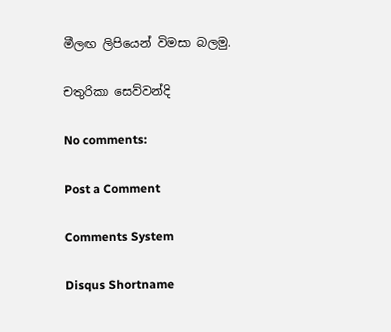මීලඟ ලිපියෙන් විමසා බලමු.

චතුරිකා සෙව්වන්දි

No comments:

Post a Comment

Comments System

Disqus Shortname